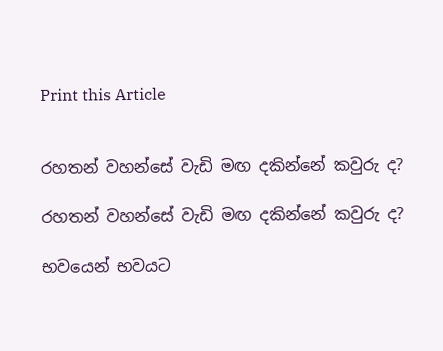Print this Article


රහතන් වහන්සේ වැඩි මඟ දකින්නේ කවුරු ද?

රහතන් වහන්සේ වැඩි මඟ දකින්නේ කවුරු ද?

භවයෙන් භවයට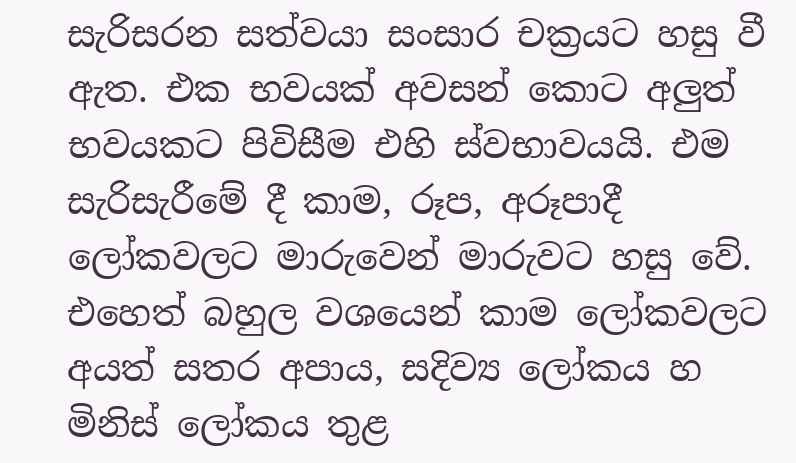සැරිසරන සත්වයා සංසාර චක්‍රයට හසු වී ඇත. එක භවයක් අවසන් කොට අලුත් භවයකට පිවිසීම එහි ස්වභාවයයි. එම සැරිසැරීමේ දී කාම, රූප, අරූපාදී ලෝකවලට මාරුවෙන් මාරුවට හසු වේ. එහෙත් බහුල වශයෙන් කාම ලෝකවලට අයත් සතර අපාය, සදිව්‍ය ලෝකය හ මිනිස් ලෝකය තුළ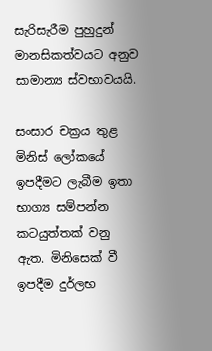සැරිසැරීම පුහුදුන් මානසිකත්වයට අනුව සාමාන්‍ය ස්වභාවයයි.

සංසාර චක්‍රය තුළ මිනිස් ලෝකයේ ඉපදීමට ලැබීම ඉතා භාග්‍ය සම්පන්න කටයුත්තක් වනු ඇත. මිනිසෙක් වී ඉපදීම දුර්ලභ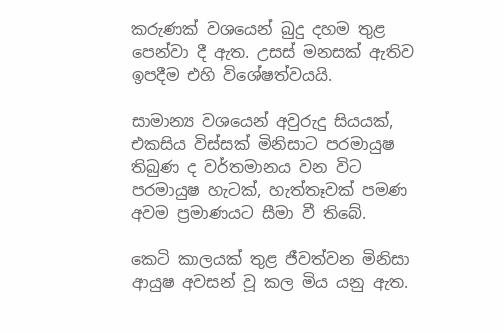කරුණක් වශයෙන් බුදු දහම තුළ පෙන්වා දී ඇත. උසස් මනසක් ඇතිව ඉපදීම එහි විශේෂත්වයයි.

සාමාන්‍ය වශයෙන් අවුරුදු සියයක්, එකසිය විස්සක් මිනිසාට පරමායුෂ තිබුණ ද වර්තමානය වන විට පරමායුෂ හැටක්, හැත්තෑවක් පමණ අවම ප්‍රමාණයට සීමා වී තිබේ.

කෙටි කාලයක් තුළ ජීවත්වන මිනිසා ආයුෂ අවසන් වූ කල මිය යනු ඇත.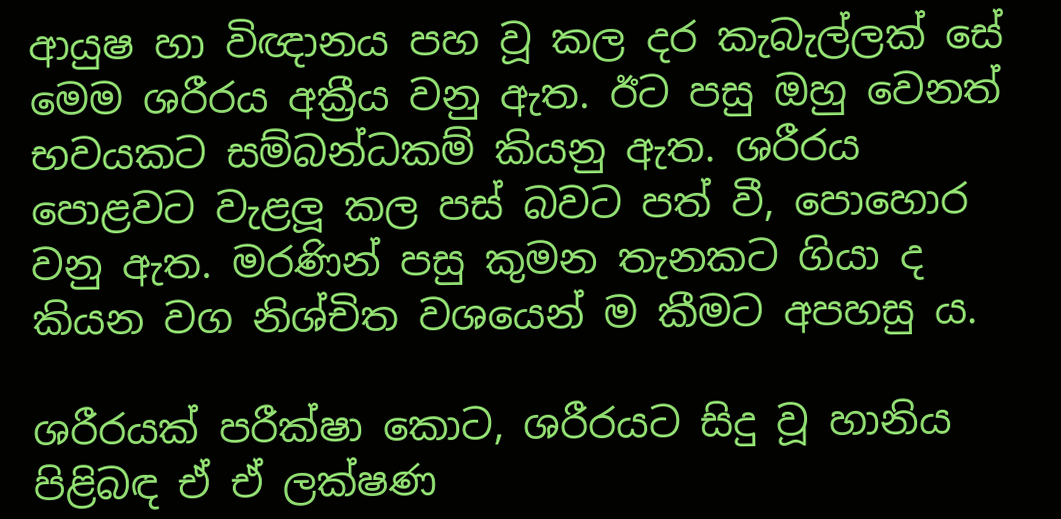ආයුෂ හා විඥානය පහ වූ කල දර කැබැල්ලක් සේ මෙම ශරීරය අක්‍රීය වනු ඇත. ඊට පසු ඔහු වෙනත් භවයකට සම්බන්ධකම් කියනු ඇත. ශරීරය පොළවට වැළලූ කල පස් බවට පත් වී, පොහොර වනු ඇත. මරණින් පසු කුමන තැනකට ගියා ද කියන වග නිශ්චිත වශයෙන් ම කීමට අපහසු ය.

ශරීරයක් පරීක්ෂා කොට, ශරීරයට සිදු වූ හානිය පිළිබඳ ඒ ඒ ලක්ෂණ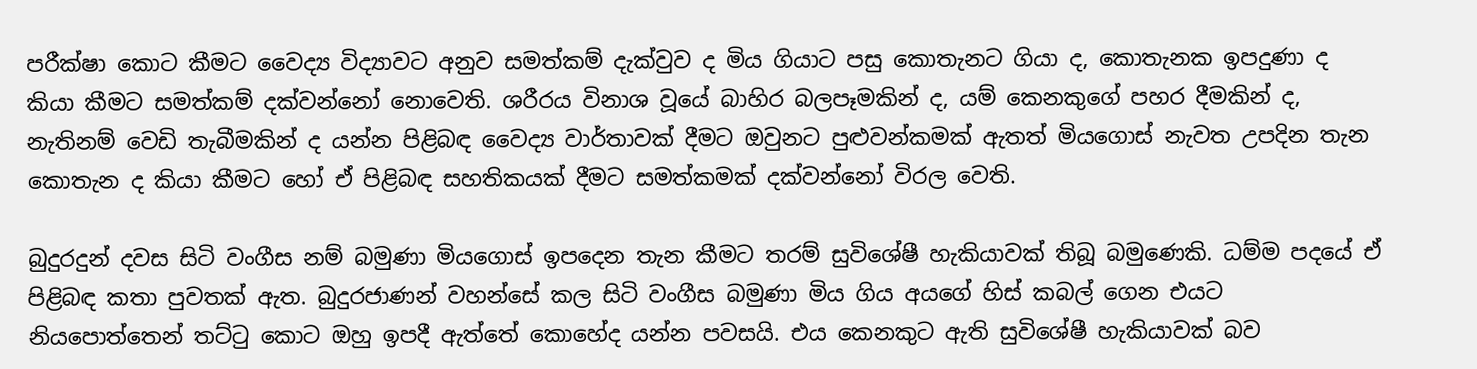පරීක්ෂා කොට කීමට වෛද්‍ය විද්‍යාවට අනුව සමත්කම් දැක්වුව ද මිය ගියාට පසු කොතැනට ගියා ද, කොතැනක ඉපදුණා ද කියා කීමට සමත්කම් දක්වන්නෝ නොවෙති. ශරීරය විනාශ වූයේ බාහිර බලපෑමකින් ද, යම් කෙනකුගේ පහර දීමකින් ද, නැතිනම් වෙඩි තැබීමකින් ද යන්න පිළිබඳ වෛද්‍ය වාර්තාවක් දීමට ඔවුනට පුළුවන්කමක් ඇතත් මියගොස් නැවත උපදින තැන කොතැන ද කියා කීමට හෝ ඒ පිළිබඳ සහතිකයක් දීමට සමත්කමක් දක්වන්නෝ විරල වෙති.

බුදුරදුන් දවස සිටි වංගීස නම් බමුණා මියගොස් ඉපදෙන තැන කීමට තරම් සුවිශේෂී හැකියාවක් තිබූ බමුණෙකි. ධම්ම පදයේ ඒ පිළිබඳ කතා පුවතක් ඇත. බුදුරජාණන් වහන්සේ කල සිටි වංගීස බමුණා මිය ගිය අයගේ හිස් කබල් ගෙන එයට නියපොත්තෙන් තට්ටු කොට ඔහු ඉපදී ඇත්තේ කොහේද යන්න පවසයි. එය කෙනකුට ඇති සුවිශේෂී හැකියාවක් බව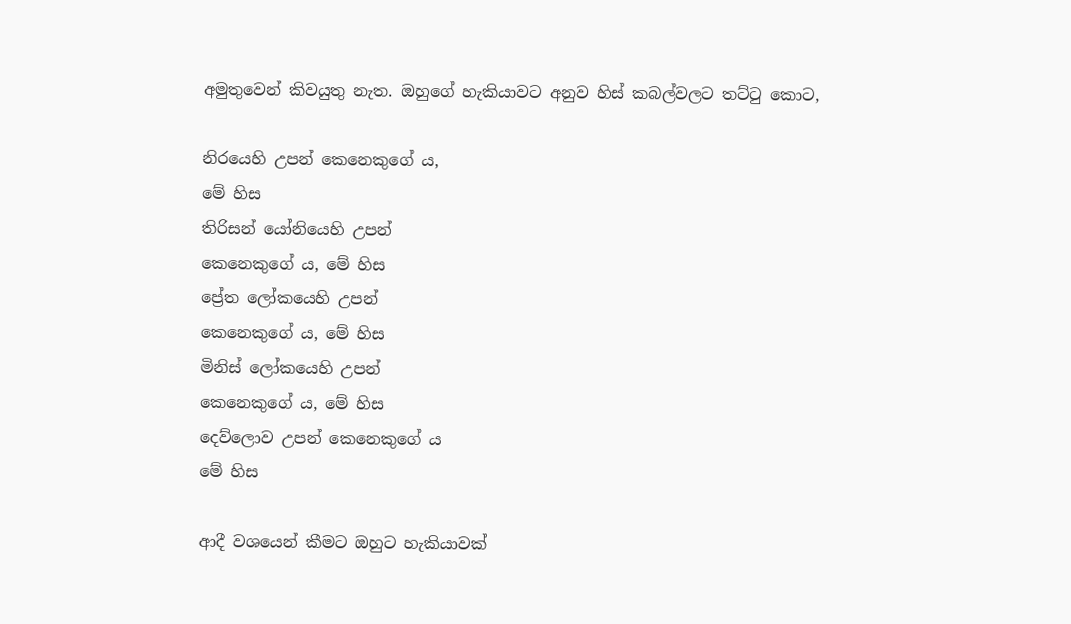අමුතුවෙන් කිවයුතු නැත. ඔහුගේ හැකියාවට අනුව හිස් කබල්වලට තට්ටු කොට,

නිරයෙහි උපන් කෙනෙකුගේ ය,
මේ හිස
තිරිසන් යෝනියෙහි උපන්
කෙනෙකුගේ ය, මේ හිස
ප්‍රේත ලෝකයෙහි උපන්
කෙනෙකුගේ ය, මේ හිස
මිනිස් ලෝකයෙහි උපන්
කෙනෙකුගේ ය, මේ හිස
දෙව්ලොව උපන් කෙනෙකුගේ ය
මේ හිස

ආදී වශයෙන් කීමට ඔහුට හැකියාවක්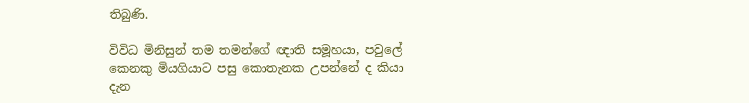තිබුණි.

විවිධ මිනිසුන් තම තමන්ගේ ඥාති සමූහයා, පවුලේ කෙනකු මියගියාට පසු කොතැනක උපන්නේ ද කියා දැන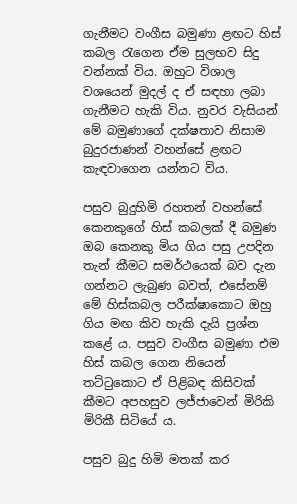ගැනීමට වංගීස බමුණා ළඟට හිස් කබල රැගෙන ඒම සුලභව සිදු වන්නක් විය. ඔහුට විශාල වශයෙන් මුදල් ද ඒ සඳහා ලබා ගැනීමට හැකි විය. නුවර වැසියන් මේ බමුණාගේ දක්ෂතාව නිසාම බුදුරජාණන් වහන්සේ ළඟට කැඳවාගෙන යන්නට විය.

පසුව බුදුහිමි රහතන් වහන්සේ කෙනකුගේ හිස් කබලක් දී බමුණ ඔබ කෙනකු මිය ගිය පසු උපදින තැන් කීමට සමර්ථයෙක් බව දැන ගන්නට ලැබුණ බවත්, එසේනම් මේ හිස්කබල පරීක්ෂාකොට ඔහු ගිය මඟ කිව හැකි දැයි ප්‍රශ්න කළේ ය. පසුව වංගීස බමුණා එම හිස් කබල ගෙන නියෙන් තට්ටුකොට ඒ පිළිබඳ කිසිවක් කීමට අපහසුව ලජ්ජාවෙන් මිරිකි මිරිකී සිටියේ ය.

පසුව බුදු හිමි මතක් කර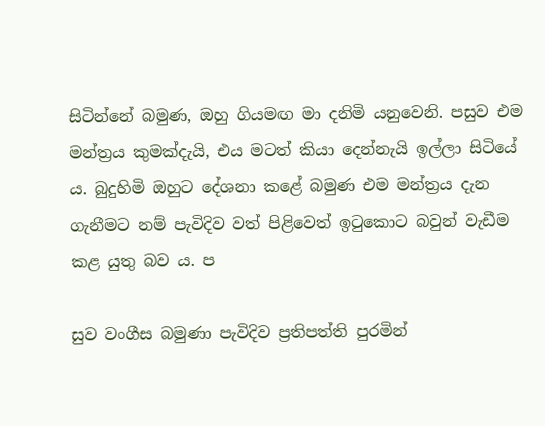සිටින්නේ බමුණ, ඔහු ගියමඟ මා දනිමි යනුවෙනි. පසුව එම මන්ත්‍රය කුමක්දැයි, එය මටත් කියා දෙන්නැයි ඉල්ලා සිටියේ ය. බුදුහිමි ඔහුට දේශනා කළේ බමුණ එම මන්ත්‍රය දැන ගැනීමට නම් පැවිදිව වත් පිළිවෙත් ඉටුකොට බවුන් වැඩීම කළ යුතු බව ය. ප

සුව වංගීස බමුණා පැවිදිව ප්‍රතිපත්ති පුරමින්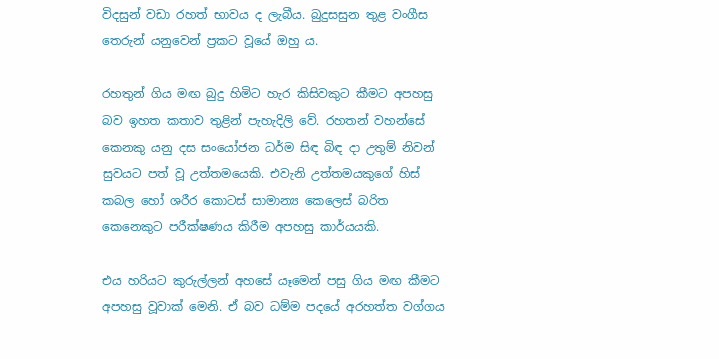විදසුන් වඩා රහත් භාවය ද ලැබීය. බුදුසසුන තුළ වංගීස තෙරුන් යනුවෙන් ප්‍රකට වූයේ ඔහු ය.

රහතුන් ගිය මඟ බුදු හිමිට හැර කිසිවකුට කීමට අපහසු බව ඉහත කතාව තුළින් පැහැදිලි වේ. රහතන් වහන්සේ කෙනකු යනු දස සංයෝජන ධර්ම සිඳ බිඳ දා උතුම් නිවන් සුවයට පත් වූ උත්තමයෙකි. එවැනි උත්තමයකුගේ හිස් කබල හෝ ශරීර කොටස් සාමාන්‍ය කෙලෙස් බරිත කෙනෙකුට පරීක්ෂණය කිරීම අපහසු කාර්යයකි.

එය හරියට කුරුල්ලන් අහසේ යෑමෙන් පසු ගිය මඟ කීමට අපහසු වූවාක් මෙනි. ඒ බව ධම්ම පදයේ අරහත්ත වග්ගය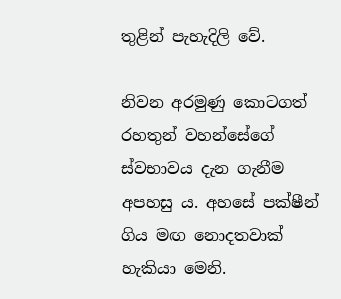තුළින් පැහැදිලි වේ.

නිවන අරමුණු කොටගත් රහතුන් වහන්සේගේ ස්වභාවය දැන ගැනීම අපහසු ය. අහසේ පක්ෂීන් ගිය මඟ නොදතවාක් හැකියා මෙනි.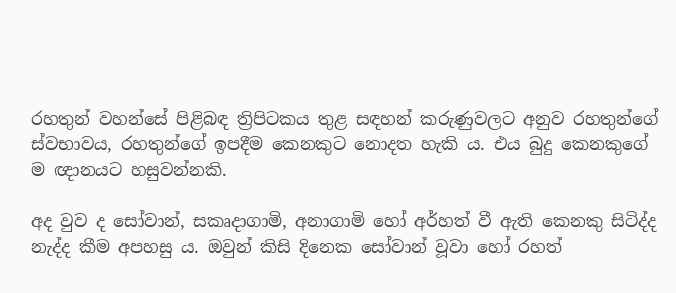රහතුන් වහන්සේ පිළිබඳ ත්‍රිපිටකය තුළ සඳහන් කරුණුවලට අනුව රහතුන්ගේ ස්වභාවය, රහතුන්ගේ ඉපදීම කෙනකුට නොදත හැකි ය. එය බුදු කෙනකුගේ ම ඥානයට හසුවන්නකි.

අද වුව ද සෝවාන්, සකෘදාගාමි, අනාගාමි හෝ අර්හත් වී ඇති කෙනකු සිටිද්ද නැද්ද කීම අපහසු ය. ඔවුන් කිසි දිනෙක සෝවාන් වූවා හෝ රහත්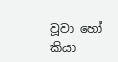වූවා හෝ කියා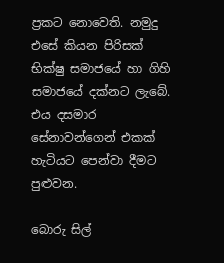ප්‍රකට නොවෙති. නමුදු එසේ කියන පිරිසක් භික්ෂු සමාජයේ හා ගිහි සමාජයේ දක්නට ලැබේ. එය දසමාර සේනාවන්ගෙන් එකක් හැටියට පෙන්වා දීමට පුළුවන.

බොරු සිල්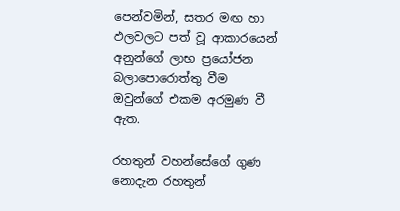පෙන්වමින්, සතර මඟ හා ඵලවලට පත් වූ ආකාරයෙන් අනුන්ගේ ලාභ ප්‍රයෝජන බලාපොරොත්තු වීම ඔවුන්ගේ එකම අරමුණ වී ඇත.

රහතුන් වහන්සේගේ ගුණ නොදැන රහතුන්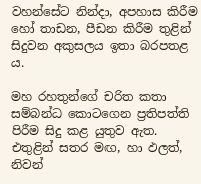වහන්සේට නින්දා, අපහාස කිරීම හෝ තාඩන, පීඩන කිරීම තුළින් සිදුවන අකුසලය ඉතා බරපතළ ය.

මහ රහතුන්ගේ චරිත කතා සම්බන්ධ කොටගෙන ප්‍රතිපත්ති පිරීම සිදු කළ යුතුව ඇත. එතුළින් සතර මඟ, හා ඵලත්, නිවන්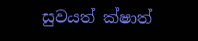සුවයත් ක්ෂාත්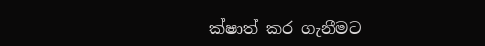ක්ෂාත් කර ගැනීමට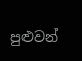පුළුවන්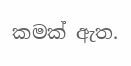කමක් ඇත.